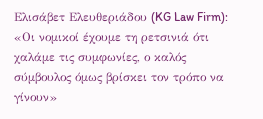Ελισάβετ Ελευθεριάδου (KG Law Firm): «Οι νομικοί έχουμε τη ρετσινιά ότι χαλάμε τις συμφωνίες, ο καλός σύμβουλος όμως βρίσκει τον τρόπο να γίνουν»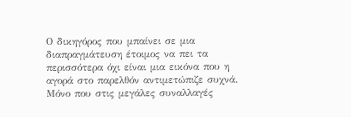Ο δικηγόρος που μπαίνει σε μια διαπραγμάτευση έτοιμος να πει τα περισσότερα όχι είναι μια εικόνα που η αγορά στο παρελθόν αντιμετώπιζε συχνά. Μόνο που στις μεγάλες συναλλαγές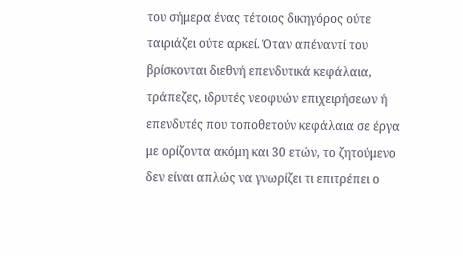του σήμερα ένας τέτοιος δικηγόρος ούτε ταιριάζει ούτε αρκεί. Όταν απέναντί του βρίσκονται διεθνή επενδυτικά κεφάλαια, τράπεζες, ιδρυτές νεοφυών επιχειρήσεων ή επενδυτές που τοποθετούν κεφάλαια σε έργα με ορίζοντα ακόμη και 30 ετών, το ζητούμενο δεν είναι απλώς να γνωρίζει τι επιτρέπει ο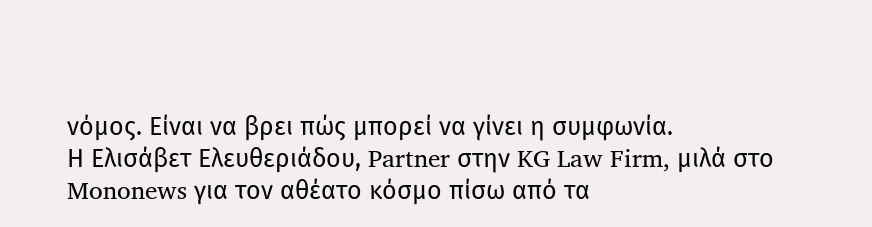νόμος. Είναι να βρει πώς μπορεί να γίνει η συμφωνία.
Η Ελισάβετ Ελευθεριάδου, Partner στην KG Law Firm, μιλά στο Mononews για τον αθέατο κόσμο πίσω από τα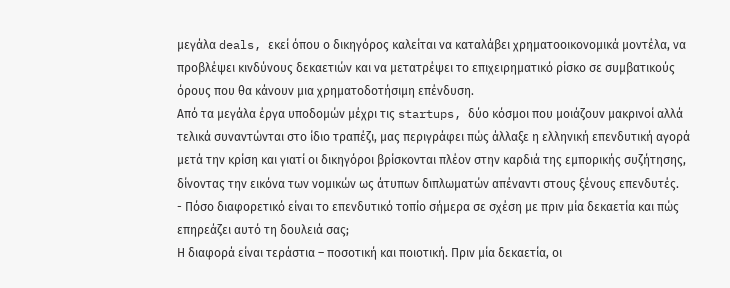μεγάλα deals, εκεί όπου ο δικηγόρος καλείται να καταλάβει χρηματοοικονομικά μοντέλα, να προβλέψει κινδύνους δεκαετιών και να μετατρέψει το επιχειρηματικό ρίσκο σε συμβατικούς όρους που θα κάνουν μια χρηματοδοτήσιμη επένδυση.
Από τα μεγάλα έργα υποδομών μέχρι τις startups, δύο κόσμοι που μοιάζουν μακρινοί αλλά τελικά συναντώνται στο ίδιο τραπέζι, μας περιγράφει πώς άλλαξε η ελληνική επενδυτική αγορά μετά την κρίση και γιατί οι δικηγόροι βρίσκονται πλέον στην καρδιά της εμπορικής συζήτησης, δίνοντας την εικόνα των νομικών ως άτυπων διπλωματών απέναντι στους ξένους επενδυτές.
- Πόσο διαφορετικό είναι το επενδυτικό τοπίο σήμερα σε σχέση με πριν μία δεκαετία και πώς επηρεάζει αυτό τη δουλειά σας;
Η διαφορά είναι τεράστια – ποσοτική και ποιοτική. Πριν μία δεκαετία, οι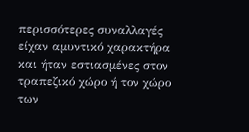περισσότερες συναλλαγές είχαν αμυντικό χαρακτήρα και ήταν εστιασμένες στον τραπεζικό χώρο ή τον χώρο των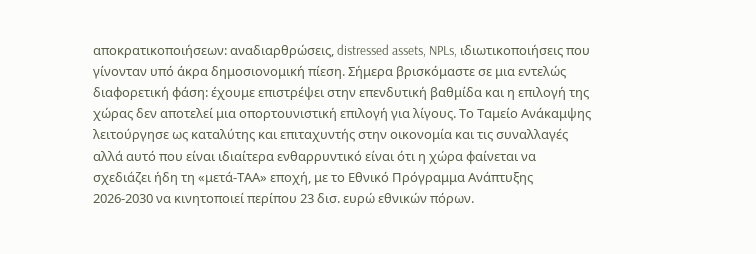αποκρατικοποιήσεων: αναδιαρθρώσεις, distressed assets, NPLs, ιδιωτικοποιήσεις που γίνονταν υπό άκρα δημοσιονομική πίεση. Σήμερα βρισκόμαστε σε μια εντελώς διαφορετική φάση: έχουμε επιστρέψει στην επενδυτική βαθμίδα και η επιλογή της χώρας δεν αποτελεί μια οπορτουνιστική επιλογή για λίγους. Το Ταμείο Ανάκαμψης λειτούργησε ως καταλύτης και επιταχυντής στην οικονομία και τις συναλλαγές αλλά αυτό που είναι ιδιαίτερα ενθαρρυντικό είναι ότι η χώρα φαίνεται να σχεδιάζει ήδη τη «μετά-ΤΑΑ» εποχή, με το Εθνικό Πρόγραμμα Ανάπτυξης 2026-2030 να κινητοποιεί περίπου 23 δισ. ευρώ εθνικών πόρων.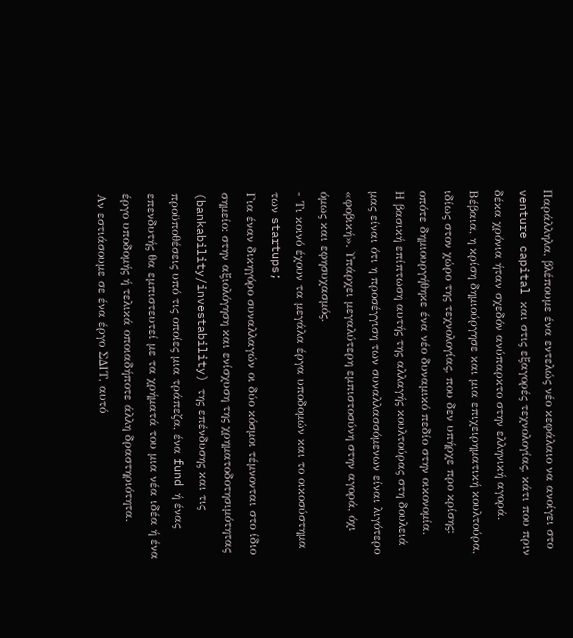Παράλληλα, βλέπουμε ένα εντελώς νέο κεφάλαιο να ανοίγει στο venture capital και στις εξαγορές τεχνολογίας, κάτι που πριν δέκα χρόνια ήταν σχεδόν ανύπαρκτο στην ελληνική αγορά. Βέβαια, η κρίση δημιούργησε και μια επιχειρηματική κουλτούρα, ιδίως στον χώρο της τεχνολογίας, που δεν υπήρχε προ κρίσης: οπότε δημιουργήθηκε ένα νέο δυναμικό πεδίο στην οικονομία.
Η βασική επίπτωση αυτής της αλλαγής κουλτούρας στη δουλειά μας είναι ότι η προσέγγιση των συναλλασσόμενων είναι λιγότερο «φοβική». Υπάρχει μεγαλύτερη εμπιστοσύνη στην αγορά, όχι όμως και εφησυχασμός.
- Τι κοινό έχουν τα μεγάλα έργα υποδομών και το οικοσύστημα των startups;
Για έναν δικηγόρο συναλλαγών οι δύο κόσμοι τέμνονται στο ίδιο σημείο: στην αξιολόγηση και ενίσχυση της χρηματοδοτησιμότητας (bankability/investability) της επένδυσης και τις προϋποθέσεις υπό τις οποίες μια τράπεζα, ένα fund ή ένας επενδυτής θα εμπιστευτεί με τα χρήματά του μια νέα ιδέα ή ένα έργο υποδομής ή τελικά οποιαδήποτε άλλη δραστηριότητα.
Αν εστιάσουμε σε ένα έργο ΣΔΙΤ, αυτό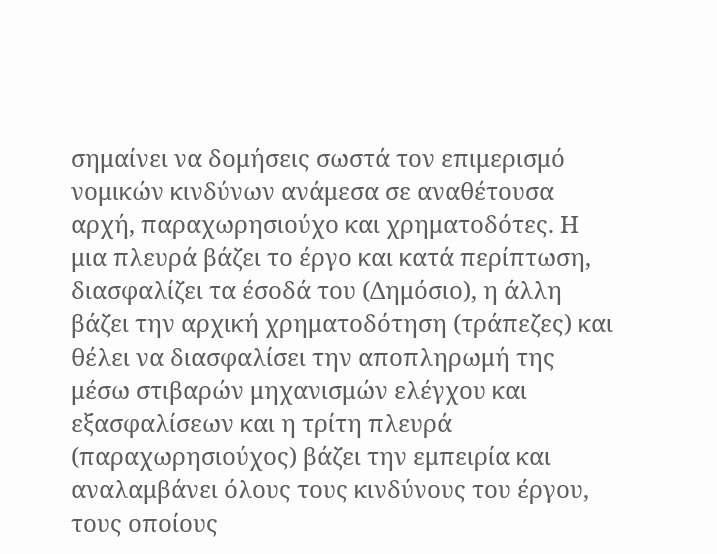σημαίνει να δομήσεις σωστά τον επιμερισμό νομικών κινδύνων ανάμεσα σε αναθέτουσα αρχή, παραχωρησιούχο και χρηματοδότες. Η μια πλευρά βάζει το έργο και κατά περίπτωση, διασφαλίζει τα έσοδά του (Δημόσιο), η άλλη βάζει την αρχική χρηματοδότηση (τράπεζες) και θέλει να διασφαλίσει την αποπληρωμή της μέσω στιβαρών μηχανισμών ελέγχου και εξασφαλίσεων και η τρίτη πλευρά (παραχωρησιούχος) βάζει την εμπειρία και αναλαμβάνει όλους τους κινδύνους του έργου, τους οποίους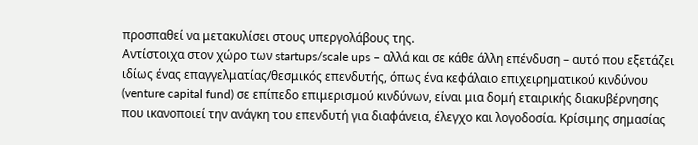προσπαθεί να μετακυλίσει στους υπεργολάβους της.
Αντίστοιχα στον χώρο των startups/scale ups – αλλά και σε κάθε άλλη επένδυση – αυτό που εξετάζει ιδίως ένας επαγγελματίας/θεσμικός επενδυτής, όπως ένα κεφάλαιο επιχειρηματικού κινδύνου (venture capital fund) σε επίπεδο επιμερισμού κινδύνων, είναι μια δομή εταιρικής διακυβέρνησης που ικανοποιεί την ανάγκη του επενδυτή για διαφάνεια, έλεγχο και λογοδοσία. Κρίσιμης σημασίας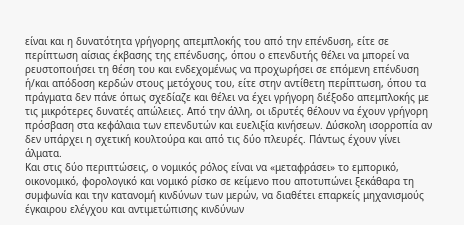είναι και η δυνατότητα γρήγορης απεμπλοκής του από την επένδυση, είτε σε περίπτωση αίσιας έκβασης της επένδυσης, όπου ο επενδυτής θέλει να μπορεί να ρευστοποιήσει τη θέση του και ενδεχομένως να προχωρήσει σε επόμενη επένδυση ή/και απόδοση κερδών στους μετόχους του, είτε στην αντίθετη περίπτωση, όπου τα πράγματα δεν πάνε όπως σχεδίαζε και θέλει να έχει γρήγορη διέξοδο απεμπλοκής με τις μικρότερες δυνατές απώλειες. Από την άλλη, οι ιδρυτές θέλουν να έχουν γρήγορη πρόσβαση στα κεφάλαια των επενδυτών και ευελιξία κινήσεων. Δύσκολη ισορροπία αν δεν υπάρχει η σχετική κουλτούρα και από τις δύο πλευρές. Πάντως έχουν γίνει άλματα.
Και στις δύο περιπτώσεις, ο νομικός ρόλος είναι να «μεταφράσει» το εμπορικό, οικονομικό, φορολογικό και νομικό ρίσκο σε κείμενο που αποτυπώνει ξεκάθαρα τη συμφωνία και την κατανομή κινδύνων των μερών, να διαθέτει επαρκείς μηχανισμούς έγκαιρου ελέγχου και αντιμετώπισης κινδύνων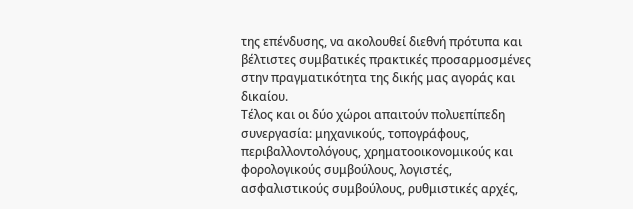της επένδυσης, να ακολουθεί διεθνή πρότυπα και βέλτιστες συμβατικές πρακτικές προσαρμοσμένες στην πραγματικότητα της δικής μας αγοράς και δικαίου.
Τέλος και οι δύο χώροι απαιτούν πολυεπίπεδη συνεργασία: μηχανικούς, τοπογράφους, περιβαλλοντολόγους, χρηματοοικονομικούς και φορολογικούς συμβούλους, λογιστές, ασφαλιστικούς συμβούλους, ρυθμιστικές αρχές,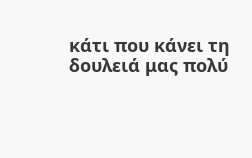κάτι που κάνει τη δουλειά μας πολύ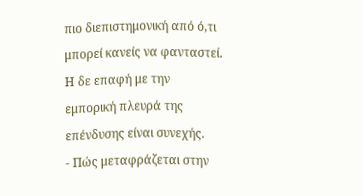πιο διεπιστημονική από ό,τι μπορεί κανείς να φανταστεί. Η δε επαφή με την εμπορική πλευρά της επένδυσης είναι συνεχής.
- Πώς μεταφράζεται στην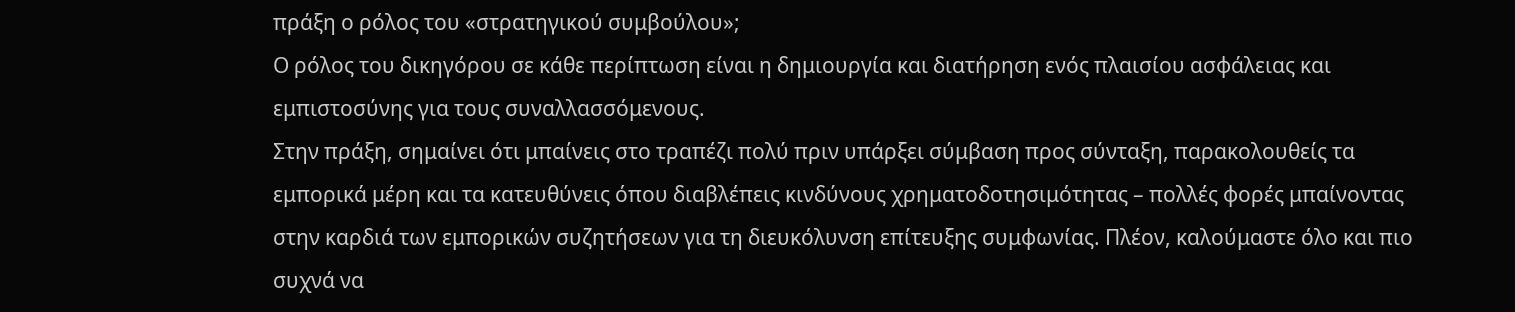πράξη ο ρόλος του «στρατηγικού συμβούλου»;
Ο ρόλος του δικηγόρου σε κάθε περίπτωση είναι η δημιουργία και διατήρηση ενός πλαισίου ασφάλειας και εμπιστοσύνης για τους συναλλασσόμενους.
Στην πράξη, σημαίνει ότι μπαίνεις στο τραπέζι πολύ πριν υπάρξει σύμβαση προς σύνταξη, παρακολουθείς τα εμπορικά μέρη και τα κατευθύνεις όπου διαβλέπεις κινδύνους χρηματοδοτησιμότητας – πολλές φορές μπαίνοντας στην καρδιά των εμπορικών συζητήσεων για τη διευκόλυνση επίτευξης συμφωνίας. Πλέον, καλούμαστε όλο και πιο συχνά να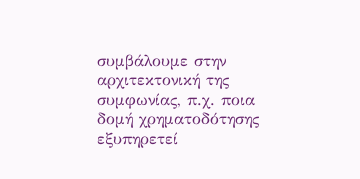συμβάλουμε στην αρχιτεκτονική της συμφωνίας, π.χ. ποια δομή χρηματοδότησης εξυπηρετεί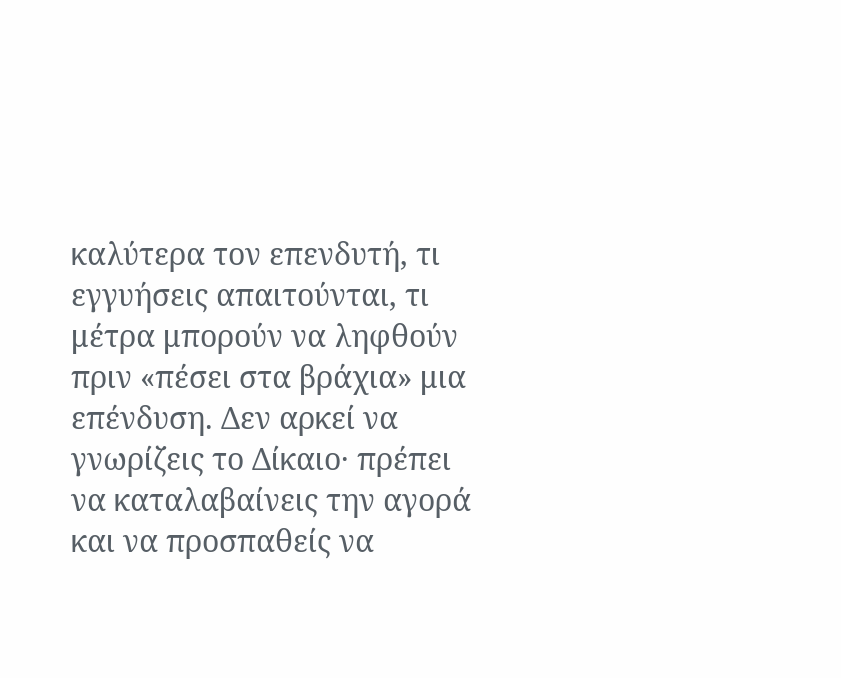καλύτερα τον επενδυτή, τι εγγυήσεις απαιτούνται, τι μέτρα μπορούν να ληφθούν πριν «πέσει στα βράχια» μια επένδυση. Δεν αρκεί να γνωρίζεις το Δίκαιο· πρέπει να καταλαβαίνεις την αγορά και να προσπαθείς να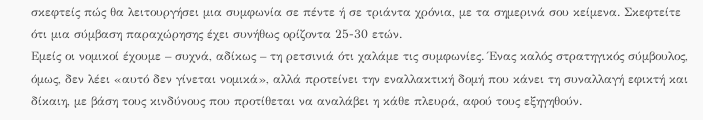σκεφτείς πώς θα λειτουργήσει μια συμφωνία σε πέντε ή σε τριάντα χρόνια, με τα σημερινά σου κείμενα. Σκεφτείτε ότι μια σύμβαση παραχώρησης έχει συνήθως ορίζοντα 25-30 ετών.
Εμείς οι νομικοί έχουμε – συχνά, αδίκως – τη ρετσινιά ότι χαλάμε τις συμφωνίες. Ένας καλός στρατηγικός σύμβουλος, όμως, δεν λέει «αυτό δεν γίνεται νομικά», αλλά προτείνει την εναλλακτική δομή που κάνει τη συναλλαγή εφικτή και δίκαιη, με βάση τους κινδύνους που προτίθεται να αναλάβει η κάθε πλευρά, αφού τους εξηγηθούν.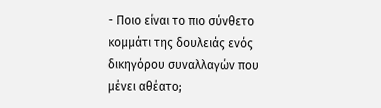- Ποιο είναι το πιο σύνθετο κομμάτι της δουλειάς ενός δικηγόρου συναλλαγών που μένει αθέατο;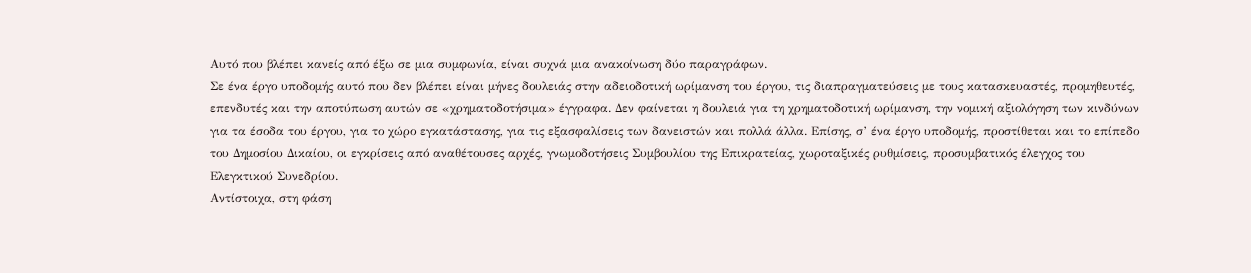Αυτό που βλέπει κανείς από έξω σε μια συμφωνία, είναι συχνά μια ανακοίνωση δύο παραγράφων.
Σε ένα έργο υποδομής αυτό που δεν βλέπει είναι μήνες δουλειάς στην αδειοδοτική ωρίμανση του έργου, τις διαπραγματεύσεις με τους κατασκευαστές, προμηθευτές, επενδυτές και την αποτύπωση αυτών σε «χρηματοδοτήσιμα» έγγραφα. Δεν φαίνεται η δουλειά για τη χρηματοδοτική ωρίμανση, την νομική αξιολόγηση των κινδύνων για τα έσοδα του έργου, για το χώρο εγκατάστασης, για τις εξασφαλίσεις των δανειστών και πολλά άλλα. Επίσης, σ’ ένα έργο υποδομής, προστίθεται και το επίπεδο του Δημοσίου Δικαίου, οι εγκρίσεις από αναθέτουσες αρχές, γνωμοδοτήσεις Συμβουλίου της Επικρατείας, χωροταξικές ρυθμίσεις, προσυμβατικός έλεγχος του Ελεγκτικού Συνεδρίου.
Αντίστοιχα, στη φάση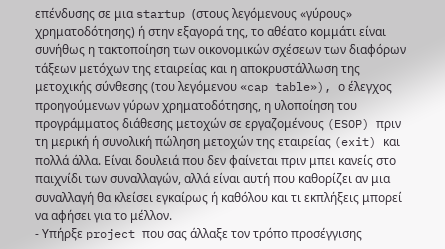επένδυσης σε μια startup (στους λεγόμενους «γύρους» χρηματοδότησης) ή στην εξαγορά της, το αθέατο κομμάτι είναι συνήθως η τακτοποίηση των οικονομικών σχέσεων των διαφόρων τάξεων μετόχων της εταιρείας και η αποκρυστάλλωση της μετοχικής σύνθεσης (του λεγόμενου «cap table»), ο έλεγχος προηγούμενων γύρων χρηματοδότησης, η υλοποίηση του προγράμματος διάθεσης μετοχών σε εργαζομένους (ESOP) πριν τη μερική ή συνολική πώληση μετοχών της εταιρείας (exit) και πολλά άλλα. Είναι δουλειά που δεν φαίνεται πριν μπει κανείς στο παιχνίδι των συναλλαγών, αλλά είναι αυτή που καθορίζει αν μια συναλλαγή θα κλείσει εγκαίρως ή καθόλου και τι εκπλήξεις μπορεί να αφήσει για το μέλλον.
- Υπήρξε project που σας άλλαξε τον τρόπο προσέγγισης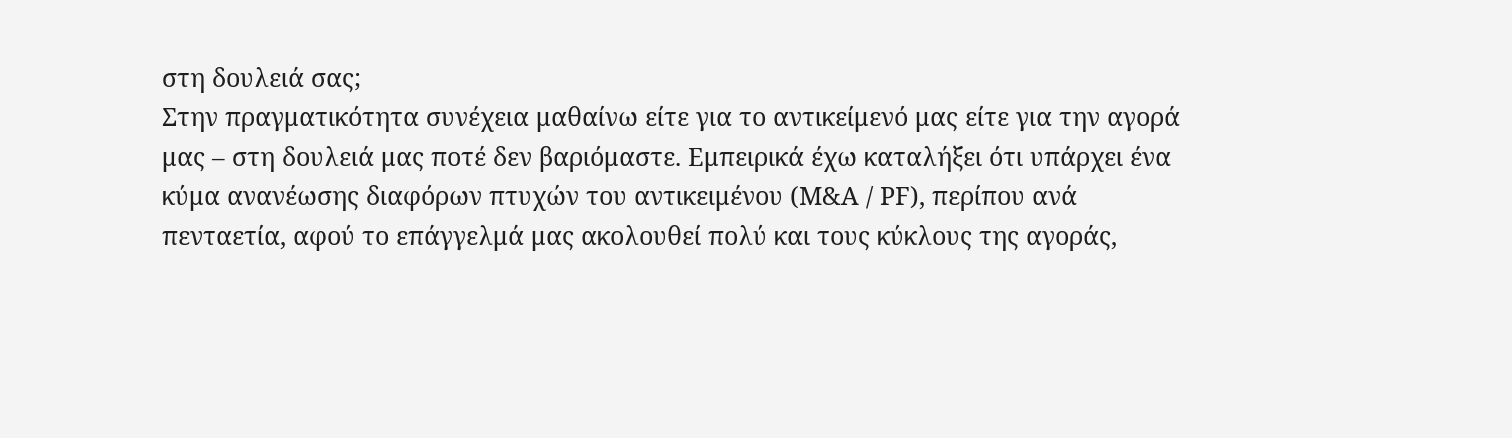στη δουλειά σας;
Στην πραγματικότητα συνέχεια μαθαίνω είτε για το αντικείμενό μας είτε για την αγορά μας – στη δουλειά μας ποτέ δεν βαριόμαστε. Εμπειρικά έχω καταλήξει ότι υπάρχει ένα κύμα ανανέωσης διαφόρων πτυχών του αντικειμένου (Μ&Α / PF), περίπου ανά πενταετία, αφού το επάγγελμά μας ακολουθεί πολύ και τους κύκλους της αγοράς,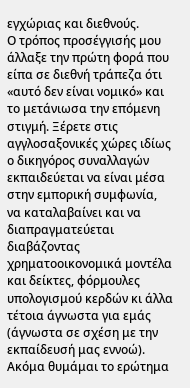εγχώριας και διεθνούς.
Ο τρόπος προσέγγισής μου άλλαξε την πρώτη φορά που είπα σε διεθνή τράπεζα ότι «αυτό δεν είναι νομικό» και το μετάνιωσα την επόμενη στιγμή. Ξέρετε στις αγγλοσαξονικές χώρες ιδίως ο δικηγόρος συναλλαγών εκπαιδεύεται να είναι μέσα στην εμπορική συμφωνία, να καταλαβαίνει και να διαπραγματεύεται διαβάζοντας χρηματοοικονομικά μοντέλα και δείκτες, φόρμουλες υπολογισμού κερδών κι άλλα τέτοια άγνωστα για εμάς (άγνωστα σε σχέση με την εκπαίδευσή μας εννοώ). Ακόμα θυμάμαι το ερώτημα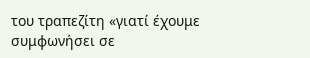του τραπεζίτη «γιατί έχουμε συμφωνήσει σε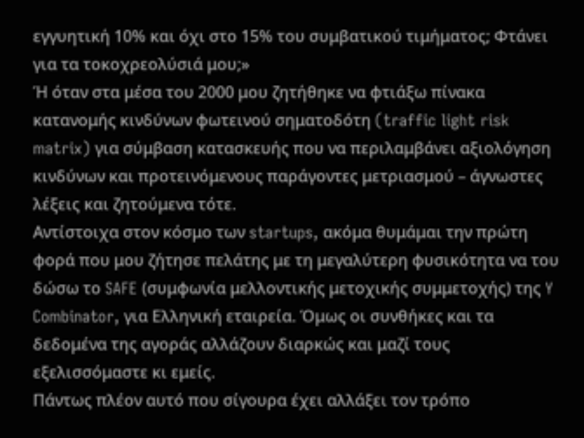εγγυητική 10% και όχι στο 15% του συμβατικού τιμήματος; Φτάνει για τα τοκοχρεολύσιά μου;»
Ή όταν στα μέσα του 2000 μου ζητήθηκε να φτιάξω πίνακα κατανομής κινδύνων φωτεινού σηματοδότη (traffic light risk matrix) για σύμβαση κατασκευής που να περιλαμβάνει αξιολόγηση κινδύνων και προτεινόμενους παράγοντες μετριασμού – άγνωστες λέξεις και ζητούμενα τότε.
Αντίστοιχα στον κόσμο των startups, ακόμα θυμάμαι την πρώτη φορά που μου ζήτησε πελάτης με τη μεγαλύτερη φυσικότητα να του δώσω το SAFE (συμφωνία μελλοντικής μετοχικής συμμετοχής) της Y Combinator, για Ελληνική εταιρεία. Όμως οι συνθήκες και τα δεδομένα της αγοράς αλλάζουν διαρκώς και μαζί τους εξελισσόμαστε κι εμείς.
Πάντως πλέον αυτό που σίγουρα έχει αλλάξει τον τρόπο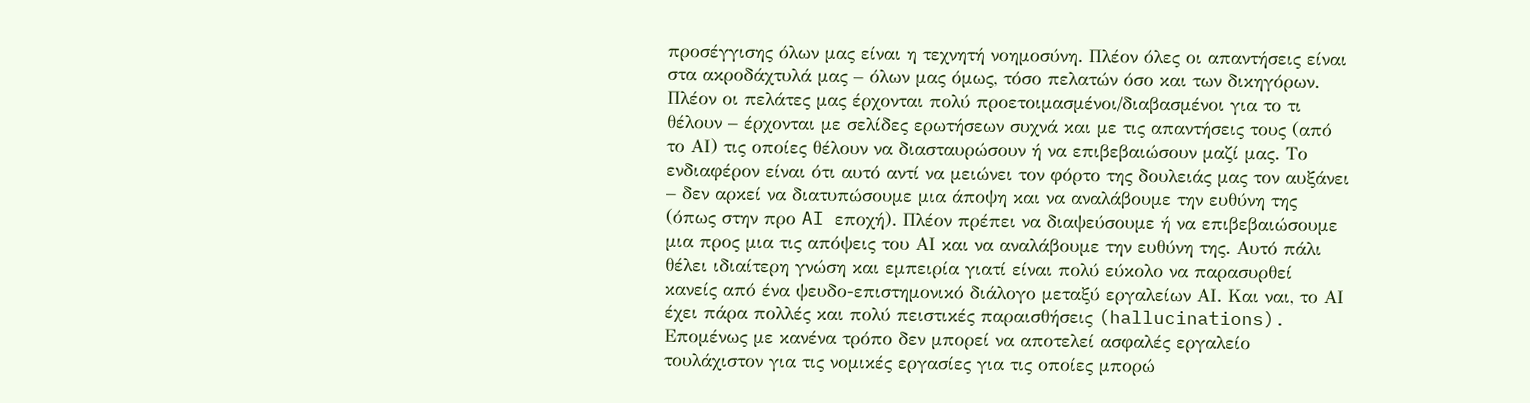προσέγγισης όλων μας είναι η τεχνητή νοημοσύνη. Πλέον όλες οι απαντήσεις είναι στα ακροδάχτυλά μας – όλων μας όμως, τόσο πελατών όσο και των δικηγόρων. Πλέον οι πελάτες μας έρχονται πολύ προετοιμασμένοι/διαβασμένοι για το τι θέλουν – έρχονται με σελίδες ερωτήσεων συχνά και με τις απαντήσεις τους (από το ΑΙ) τις οποίες θέλουν να διασταυρώσουν ή να επιβεβαιώσουν μαζί μας. Το ενδιαφέρον είναι ότι αυτό αντί να μειώνει τον φόρτο της δουλειάς μας τον αυξάνει – δεν αρκεί να διατυπώσουμε μια άποψη και να αναλάβουμε την ευθύνη της (όπως στην προ AI εποχή). Πλέον πρέπει να διαψεύσουμε ή να επιβεβαιώσουμε μια προς μια τις απόψεις του ΑΙ και να αναλάβουμε την ευθύνη της. Αυτό πάλι θέλει ιδιαίτερη γνώση και εμπειρία γιατί είναι πολύ εύκολο να παρασυρθεί κανείς από ένα ψευδο-επιστημονικό διάλογο μεταξύ εργαλείων ΑΙ. Και ναι, το ΑΙ έχει πάρα πολλές και πολύ πειστικές παραισθήσεις (hallucinations). Επομένως με κανένα τρόπο δεν μπορεί να αποτελεί ασφαλές εργαλείο τουλάχιστον για τις νομικές εργασίες για τις οποίες μπορώ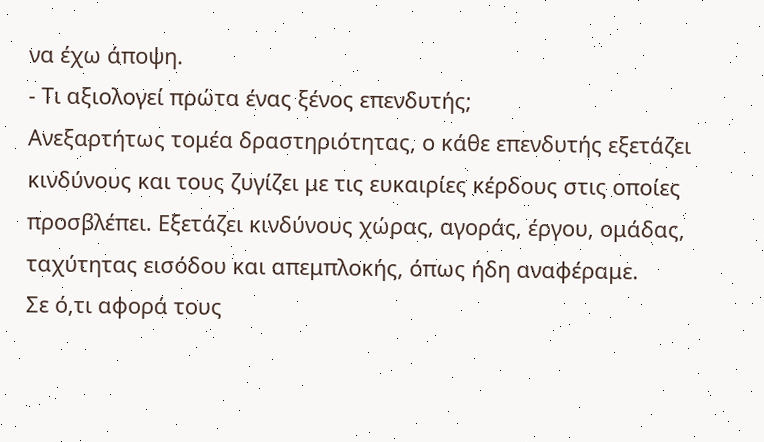να έχω άποψη.
- Τι αξιολογεί πρώτα ένας ξένος επενδυτής;
Ανεξαρτήτως τομέα δραστηριότητας, ο κάθε επενδυτής εξετάζει κινδύνους και τους ζυγίζει με τις ευκαιρίες κέρδους στις οποίες προσβλέπει. Εξετάζει κινδύνους χώρας, αγοράς, έργου, ομάδας, ταχύτητας εισόδου και απεμπλοκής, όπως ήδη αναφέραμε.
Σε ό,τι αφορά τους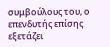συμβούλους του, ο επενδυτής επίσης εξετάζει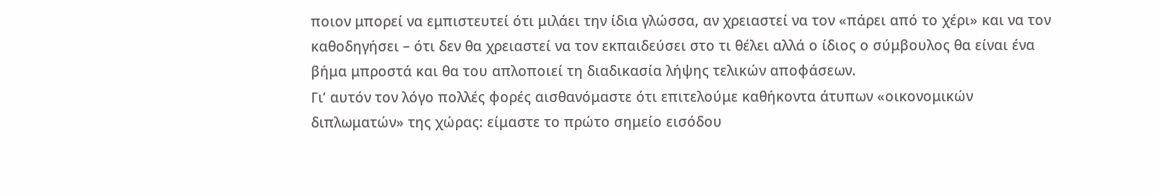ποιον μπορεί να εμπιστευτεί ότι μιλάει την ίδια γλώσσα, αν χρειαστεί να τον «πάρει από το χέρι» και να τον καθοδηγήσει – ότι δεν θα χρειαστεί να τον εκπαιδεύσει στο τι θέλει αλλά ο ίδιος ο σύμβουλος θα είναι ένα βήμα μπροστά και θα του απλοποιεί τη διαδικασία λήψης τελικών αποφάσεων.
Γι’ αυτόν τον λόγο πολλές φορές αισθανόμαστε ότι επιτελούμε καθήκοντα άτυπων «οικονομικών διπλωματών» της χώρας: είμαστε το πρώτο σημείο εισόδου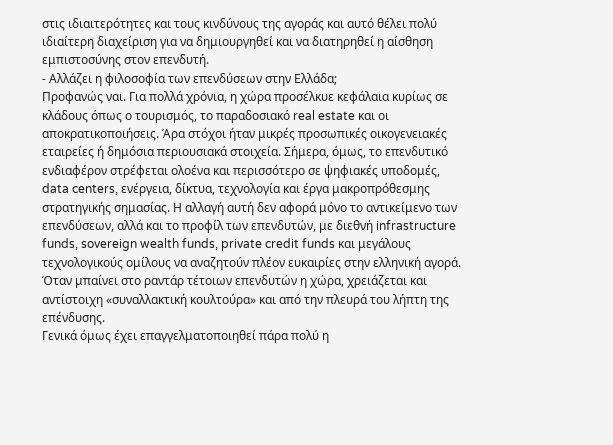στις ιδιαιτερότητες και τους κινδύνους της αγοράς και αυτό θέλει πολύ ιδιαίτερη διαχείριση για να δημιουργηθεί και να διατηρηθεί η αίσθηση εμπιστοσύνης στον επενδυτή.
- Αλλάζει η φιλοσοφία των επενδύσεων στην Ελλάδα;
Προφανώς ναι. Για πολλά χρόνια, η χώρα προσέλκυε κεφάλαια κυρίως σε κλάδους όπως ο τουρισμός, το παραδοσιακό real estate και οι αποκρατικοποιήσεις. Άρα στόχοι ήταν μικρές προσωπικές οικογενειακές εταιρείες ή δημόσια περιουσιακά στοιχεία. Σήμερα, όμως, το επενδυτικό ενδιαφέρον στρέφεται ολοένα και περισσότερο σε ψηφιακές υποδομές, data centers, ενέργεια, δίκτυα, τεχνολογία και έργα μακροπρόθεσμης στρατηγικής σημασίας. Η αλλαγή αυτή δεν αφορά μόνο το αντικείμενο των επενδύσεων, αλλά και το προφίλ των επενδυτών, με διεθνή infrastructure funds, sovereign wealth funds, private credit funds και μεγάλους τεχνολογικούς ομίλους να αναζητούν πλέον ευκαιρίες στην ελληνική αγορά.
Όταν μπαίνει στο ραντάρ τέτοιων επενδυτών η χώρα, χρειάζεται και αντίστοιχη «συναλλακτική κουλτούρα» και από την πλευρά του λήπτη της επένδυσης.
Γενικά όμως έχει επαγγελματοποιηθεί πάρα πολύ η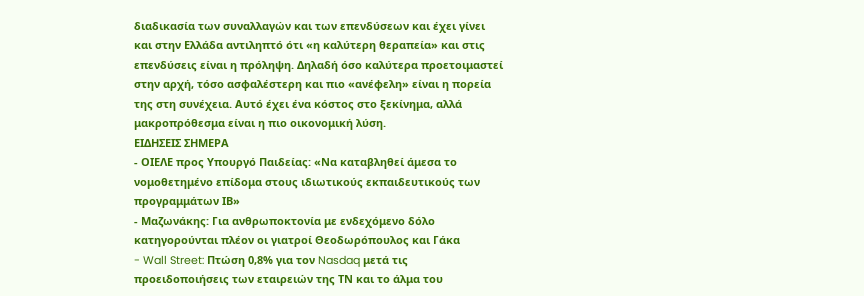διαδικασία των συναλλαγών και των επενδύσεων και έχει γίνει και στην Ελλάδα αντιληπτό ότι «η καλύτερη θεραπεία» και στις επενδύσεις είναι η πρόληψη. Δηλαδή όσο καλύτερα προετοιμαστεί στην αρχή, τόσο ασφαλέστερη και πιο «ανέφελη» είναι η πορεία της στη συνέχεια. Αυτό έχει ένα κόστος στο ξεκίνημα, αλλά μακροπρόθεσμα είναι η πιο οικονομική λύση.
ΕΙΔΗΣΕΙΣ ΣΗΜΕΡΑ
- ΟΙΕΛΕ προς Υπουργό Παιδείας: «Να καταβληθεί άμεσα το νομοθετημένο επίδομα στους ιδιωτικούς εκπαιδευτικούς των προγραμμάτων ΙΒ»
- Μαζωνάκης: Για ανθρωποκτονία με ενδεχόμενο δόλο κατηγορούνται πλέον οι γιατροί Θεοδωρόπουλος και Γάκα
- Wall Street: Πτώση 0,8% για τον Nasdaq μετά τις προειδοποιήσεις των εταιρειών της ΤΝ και το άλμα του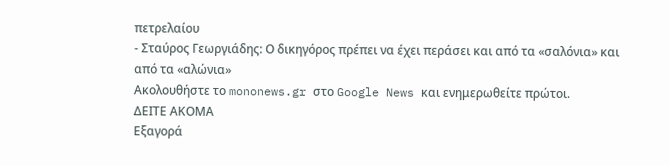πετρελαίου
- Σταύρος Γεωργιάδης: Ο δικηγόρος πρέπει να έχει περάσει και από τα «σαλόνια» και από τα «αλώνια»
Ακολουθήστε το mononews.gr στο Google News και ενημερωθείτε πρώτοι.
ΔΕΙΤΕ ΑΚΟΜΑ
Εξαγορά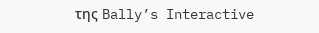της Bally’s Interactive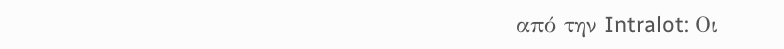από την Intralot: Οι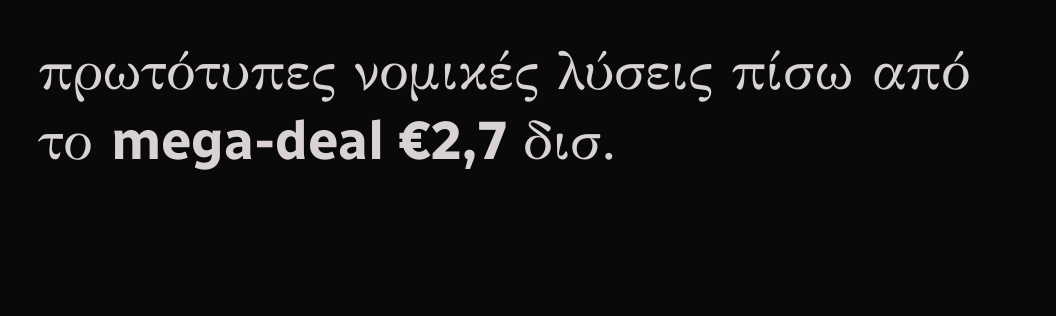πρωτότυπες νομικές λύσεις πίσω από το mega-deal €2,7 δισ.